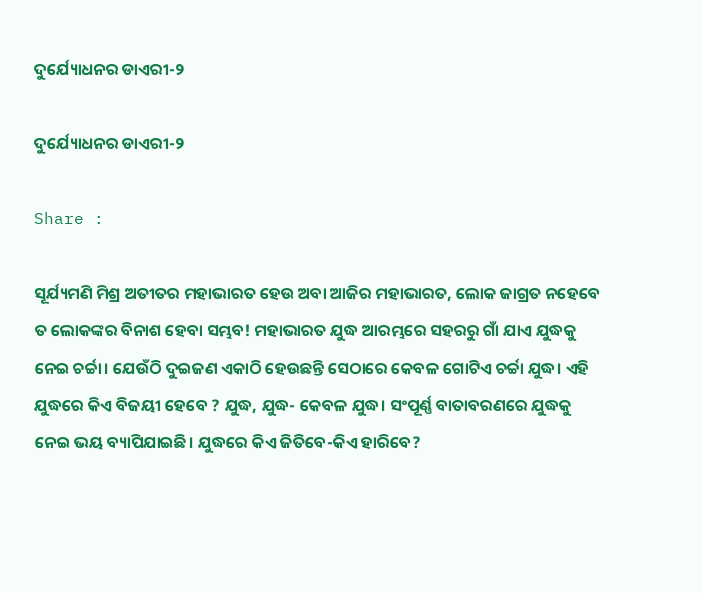ଦୁର୍ଯ୍ୟୋଧନର ଡାଏରୀ-୨

ଦୁର୍ଯ୍ୟୋଧନର ଡାଏରୀ-୨

Share :

ସୂର୍ଯ୍ୟମଣି ମିଶ୍ର ଅତୀତର ମହାଭାରତ ହେଉ ଅବା ଆଜିର ମହାଭାରତ, ଲୋକ ଜାଗ୍ରତ ନହେବେ ତ ଲୋକଙ୍କର ବିନାଶ ହେବା ସମ୍ଭବ! ମହାଭାରତ ଯୁଦ୍ଧ ଆରମ୍ଭରେ ସହରରୁ ଗାଁ ଯାଏ ଯୁଦ୍ଧକୁ ନେଇ ଚର୍ଚ୍ଚା। ଯେଉଁଠି ଦୁଇଜଣ ଏକାଠି ହେଉଛନ୍ତି ସେଠାରେ କେବଳ ଗୋଟିଏ ଚର୍ଚ୍ଚା ଯୁଦ୍ଧ। ଏହି ଯୁଦ୍ଧରେ କିଏ ବିଜୟୀ ହେବେ ? ଯୁଦ୍ଧ, ଯୁଦ୍ଧ- କେବଳ ଯୁଦ୍ଧ। ସଂପୂର୍ଣ୍ଣ ବାତାବରଣରେ ଯୁଦ୍ଧକୁ ନେଇ ଭୟ ବ୍ୟାପିଯାଇଛି। ଯୁଦ୍ଧରେ କିଏ ଜିତିବେ-କିଏ ହାରିବେ?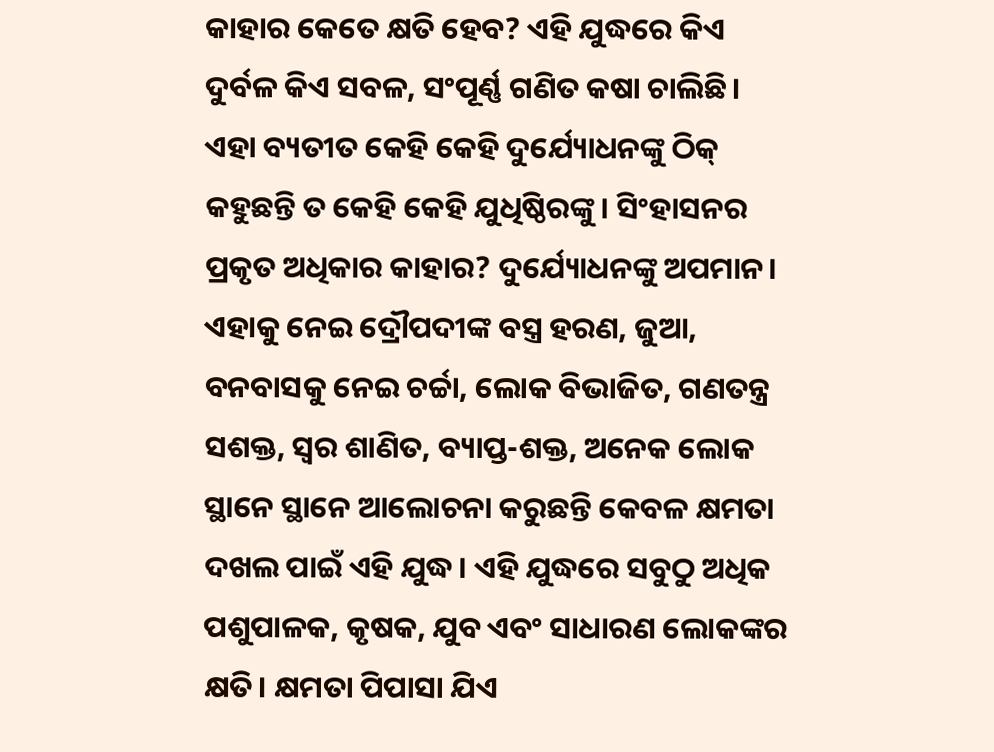କାହାର କେତେ କ୍ଷତି ହେବ? ଏହି ଯୁଦ୍ଧରେ କିଏ ଦୁର୍ବଳ କିଏ ସବଳ, ସଂପୂର୍ଣ୍ଣ ଗଣିତ କଷା ଚାଲିଛି। ଏହା ବ୍ୟତୀତ କେହି କେହି ଦୁର୍ଯ୍ୟୋଧନଙ୍କୁ ଠିକ୍ କହୁଛନ୍ତି ତ କେହି କେହି ଯୁଧିଷ୍ଠିରଙ୍କୁ। ସିଂହାସନର ପ୍ରକୃତ ଅଧିକାର କାହାର? ଦୁର୍ଯ୍ୟୋଧନଙ୍କୁ ଅପମାନ। ଏହାକୁ ନେଇ ଦ୍ରୌପଦୀଙ୍କ ବସ୍ତ୍ର ହରଣ, ଜୁଆ, ବନବାସକୁ ନେଇ ଚର୍ଚ୍ଚା, ଲୋକ ବିଭାଜିତ, ଗଣତନ୍ତ୍ର ସଶକ୍ତ, ସ୍ୱର ଶାଣିତ, ବ୍ୟାପ୍ତ-ଶକ୍ତ, ଅନେକ ଲୋକ ସ୍ଥାନେ ସ୍ଥାନେ ଆଲୋଚନା କରୁଛନ୍ତି କେବଳ କ୍ଷମତା ଦଖଲ ପାଇଁ ଏହି ଯୁଦ୍ଧ। ଏହି ଯୁଦ୍ଧରେ ସବୁଠୁ ଅଧିକ ପଶୁପାଳକ, କୃଷକ, ଯୁବ ଏବଂ ସାଧାରଣ ଲୋକଙ୍କର କ୍ଷତି। କ୍ଷମତା ପିପାସା ଯିଏ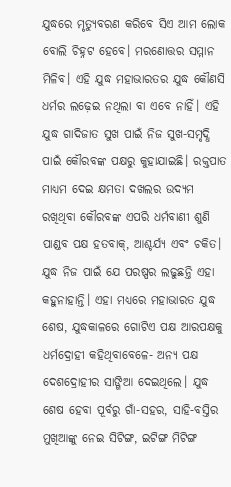ଯୁଦ୍ଧରେ ମୃତ୍ୟୁବରଣ କରିବେ ସିଏ ଆମ ଲୋକ ବୋଲି ଚିହ୍ନଟ ହେବେ। ମରଣୋତ୍ତର ସମ୍ମାନ ମିଳିବ। ଏହି ଯୁଦ୍ଧ ମହାଭାରତର ଯୁଦ୍ଧ କୌଣସି ଧର୍ମର ଲଢ଼େଇ ନଥିଲା ବା ଏବେ ନାହିଁ। ଏହି ଯୁଦ୍ଧ ଗାଦିଜାତ ସୁଖ ପାଇଁ ନିଜ ସୁଖ-ସମୃଦ୍ଧି ପାଇଁ କୌରବଙ୍କ ପକ୍ଷରୁ କୁହାଯାଇଛି। ରକ୍ତପାତ ମାଧ୍ୟମ ଦେଇ କ୍ଷମତା ଦଖଲର ଉଦ୍ୟମ ରଖିଥିବା କୌରବଙ୍କ ଏପରି ଧର୍ମବାଣୀ ଶୁଣି ପାଣ୍ଡବ ପକ୍ଷ ହତବାକ୍, ଆଶ୍ଚର୍ଯ୍ୟ ଏବଂ ଚକିତ। ଯୁଦ୍ଧ ନିଜ ପାଇଁ ଯେ ପରଷ୍ପର ଲଢୁଛନ୍ତି ଏହା କହୁନାହାନ୍ତି। ଏହା ମଧ୍ୟରେ ମହାଭାରତ ଯୁଦ୍ଧ ଶେଷ, ଯୁଦ୍ଧକାଳରେ ଗୋଟିଏ ପକ୍ଷ ଆରପକ୍ଷକୁ ଧର୍ମଦ୍ରୋହୀ କହିଥିବାବେଳେ- ଅନ୍ୟ ପକ୍ଷ ଦେଶଦ୍ରୋହୀର ସାଙ୍ଗିଆ ଦେଇଥିଲେ। ଯୁଦ୍ଧ ଶେଷ ହେବା ପୂର୍ବରୁ ଗାଁ-ସହର, ସାହି-ବସ୍ତିର ମୁଖିଆଙ୍କୁ ନେଇ ସିଟିଙ୍ଗ, ଇଟିଙ୍ଗ ମିଟିଙ୍ଗ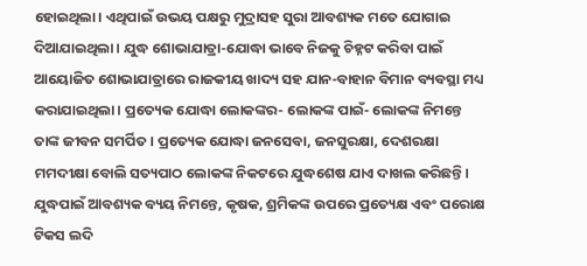ହୋଇଥିଲା। ଏଥିପାଇଁ ଉଭୟ ପକ୍ଷରୁ ମୁଦ୍ରାସହ ସୁରା ଆବଶ୍ୟକ ମତେ ଯୋଗାଇ ଦିଆଯାଇଥିଲା। ଯୁଦ୍ଧ ଶୋଭାଯାତ୍ରା-ଯୋଦ୍ଧା ଭାବେ ନିଜକୁ ଚିହ୍ନଟ କରିବା ପାଇଁ ଆୟୋଜିତ ଶୋଭାଯାତ୍ରାରେ ରାଜକୀୟ ଖାଦ୍ୟ ସହ ଯାନ-ବାହାନ ବିମାନ ବ୍ୟବସ୍ଥା ମଧ୍ୟ କରାଯାଇଥିଲା। ପ୍ରତ୍ୟେକ ଯୋଦ୍ଧା ଲୋକଙ୍କର- ଲୋକଙ୍କ ପାଇଁ- ଲୋକଙ୍କ ନିମନ୍ତେ ତାଙ୍କ ଜୀବନ ସମର୍ପିତ। ପ୍ରତ୍ୟେକ ଯୋଦ୍ଧା ଜନସେବା, ଜନସୁରକ୍ଷା, ଦେଶରକ୍ଷା ମମଦୀକ୍ଷା ବୋଲି ସତ୍ୟପାଠ ଲୋକଙ୍କ ନିକଟରେ ଯୁଦ୍ଧଶେଷ ଯାଏ ଦାଖଲ କରିଛନ୍ତି। ଯୁଦ୍ଧପାଇଁ ଆବଶ୍ୟକ ବ୍ୟୟ ନିମନ୍ତେ, କୃଷକ, ଶ୍ରମିକଙ୍କ ଉପରେ ପ୍ରତ୍ୟେକ୍ଷ ଏବଂ ପରୋକ୍ଷ ଟିକସ ଲଦି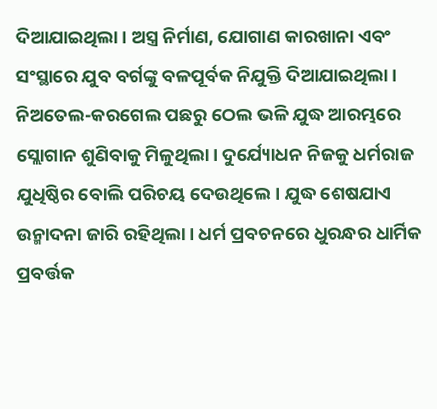ଦିଆଯାଇଥିଲା। ଅସ୍ତ୍ର ନିର୍ମାଣ, ଯୋଗାଣ କାରଖାନା ଏବଂ ସଂସ୍ଥାରେ ଯୁବ ବର୍ଗଙ୍କୁ ବଳପୂର୍ବକ ନିଯୁକ୍ତି ଦିଆଯାଇଥିଲା। ନିଅତେଲ-କରଗେଲ ପଛରୁ ଠେଲ ଭଳି ଯୁଦ୍ଧ ଆରମ୍ଭରେ ସ୍ଲୋଗାନ ଶୁଣିବାକୁ ମିଳୁଥିଲା। ଦୁର୍ଯ୍ୟୋଧନ ନିଜକୁ ଧର୍ମରାଜ ଯୁଧିଷ୍ଠିର ବୋଲି ପରିଚୟ ଦେଉଥିଲେ। ଯୁଦ୍ଧ ଶେଷଯାଏ ଉନ୍ମାଦନା ଜାରି ରହିଥିଲା। ଧର୍ମ ପ୍ରବଚନରେ ଧୁରନ୍ଧର ଧାର୍ମିକ ପ୍ରବର୍ତ୍ତକ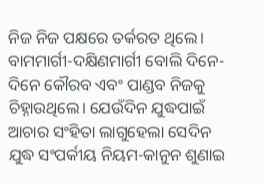ନିଜ ନିଜ ପକ୍ଷରେ ତର୍କରତ ଥିଲେ। ବାମମାର୍ଗୀ-ଦକ୍ଷିଣମାର୍ଗୀ ବୋଲି ଦିନେ-ଦିନେ କୌରବ ଏବଂ ପାଣ୍ଡବ ନିଜକୁ ଚିହ୍ନାଉଥିଲେ। ଯେଉଁଦିନ ଯୁଦ୍ଧପାଇଁ ଆଚାର ସଂହିତା ଲାଗୁହେଲା ସେଦିନ ଯୁଦ୍ଧ ସଂପର୍କୀୟ ନିୟମ-କାନୁନ ଶୁଣାଇ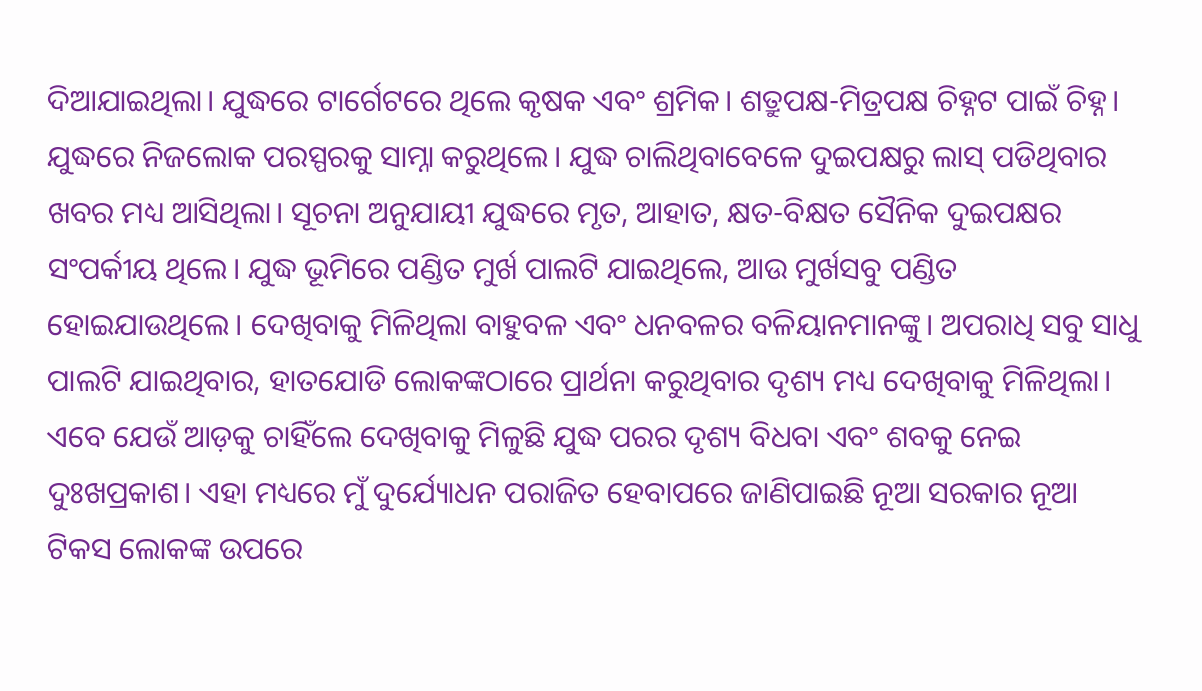ଦିଆଯାଇଥିଲା। ଯୁଦ୍ଧରେ ଟାର୍ଗେଟରେ ଥିଲେ କୃଷକ ଏବଂ ଶ୍ରମିକ। ଶତ୍ରୁପକ୍ଷ-ମିତ୍ରପକ୍ଷ ଚିହ୍ନଟ ପାଇଁ ଚିହ୍ନ। ଯୁଦ୍ଧରେ ନିଜଲୋକ ପରସ୍ପରକୁ ସାମ୍ନା କରୁଥିଲେ। ଯୁଦ୍ଧ ଚାଲିଥିବାବେଳେ ଦୁଇପକ୍ଷରୁ ଲାସ୍ ପଡିଥିବାର ଖବର ମଧ୍ୟ ଆସିଥିଲା। ସୂଚନା ଅନୁଯାୟୀ ଯୁଦ୍ଧରେ ମୃତ, ଆହାତ, କ୍ଷତ-ବିକ୍ଷତ ସୈନିକ ଦୁଇପକ୍ଷର ସଂପର୍କୀୟ ଥିଲେ। ଯୁଦ୍ଧ ଭୂମିରେ ପଣ୍ଡିତ ମୁର୍ଖ ପାଲଟି ଯାଇଥିଲେ, ଆଉ ମୁର୍ଖସବୁ ପଣ୍ଡିତ ହୋଇଯାଉଥିଲେ। ଦେଖିବାକୁ ମିଳିଥିଲା ବାହୁବଳ ଏବଂ ଧନବଳର ବଳିୟାନମାନଙ୍କୁ। ଅପରାଧି ସବୁ ସାଧୁ ପାଲଟି ଯାଇଥିବାର, ହାତଯୋଡି ଲୋକଙ୍କଠାରେ ପ୍ରାର୍ଥନା କରୁଥିବାର ଦୃଶ୍ୟ ମଧ୍ୟ ଦେଖିବାକୁ ମିଳିଥିଲା। ଏବେ ଯେଉଁ ଆଡ଼କୁ ଚାହିଁଲେ ଦେଖିବାକୁ ମିଳୁଛି ଯୁଦ୍ଧ ପରର ଦୃଶ୍ୟ ବିଧବା ଏବଂ ଶବକୁ ନେଇ ଦୁଃଖପ୍ରକାଶ। ଏହା ମଧ୍ୟରେ ମୁଁ ଦୁର୍ଯ୍ୟୋଧନ ପରାଜିତ ହେବାପରେ ଜାଣିପାଇଛି ନୂଆ ସରକାର ନୂଆ ଟିକସ ଲୋକଙ୍କ ଉପରେ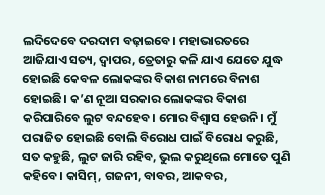ଲଦିଦେବେ ଦରଦାମ ବଢ଼ାଇବେ। ମହାଭାରତରେ ଆଜିଯାଏ ସତ୍ୟ, ଦ୍ୱାପର, ତ୍ରେତାରୁ କଳି ଯାଏ ଯେତେ ଯୁଦ୍ଧ ହୋଇଛି କେବଳ ଲୋକଙ୍କର ବିକାଶ ନାମରେ ବିନାଶ ହୋଇଛି। କ’ଣ ନୂଆ ସରକାର ଲୋକଙ୍କର ବିକାଶ କରିପାରିବେ ଲୁଟ ବନ୍ଦହେବ। ମୋର ବିଶ୍ୱାସ ହେଉନି। ମୁଁ ପରାଜିତ ହୋଇଛି ବୋଲି ବିରୋଧ ପାଇଁ ବିରୋଧ କରୁଛି, ସତ କହୁଛି, ଲୁଟ ଜାରି ରହିବ, ଭୁଲ କରୁଥିଲେ ମୋତେ ପୁଣି କହିବେ। କାସିମ୍, ଗଜନୀ, ବାବର, ଆକବର,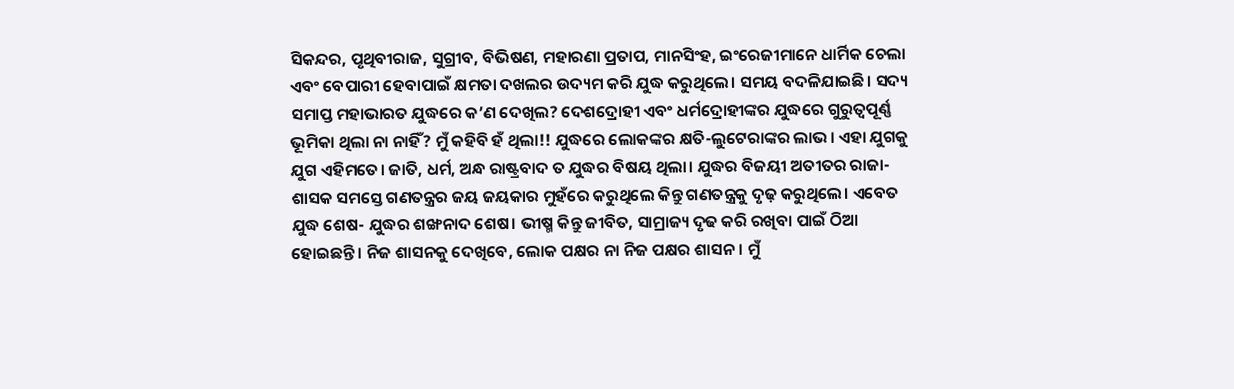ସିକନ୍ଦର, ପୃଥିବୀରାଜ, ସୁଗ୍ରୀବ, ବିଭିଷଣ, ମହାରଣା ପ୍ରତାପ, ମାନସିଂହ, ଇଂରେଜୀମାନେ ଧାର୍ମିକ ଚେଲା ଏବଂ ବେପାରୀ ହେବାପାଇଁ କ୍ଷମତା ଦଖଲର ଉଦ୍ୟମ କରି ଯୁଦ୍ଧ କରୁଥିଲେ। ସମୟ ବଦଳିଯାଇଛି। ସଦ୍ୟ ସମାପ୍ତ ମହାଭାରତ ଯୁଦ୍ଧରେ କ’ଣ ଦେଖିଲ? ଦେଶଦ୍ରୋହୀ ଏବଂ ଧର୍ମଦ୍ରୋହୀଙ୍କର ଯୁଦ୍ଧରେ ଗୁରୁତ୍ୱପୂର୍ଣ୍ଣ ଭୂମିକା ଥିଲା ନା ନାହିଁ? ମୁଁ କହିବି ହଁ ଥିଲା!! ଯୁଦ୍ଧରେ ଲୋକଙ୍କର କ୍ଷତି-ଲୁଟେରାଙ୍କର ଲାଭ। ଏହା ଯୁଗକୁ ଯୁଗ ଏହିମତେ। ଜାତି, ଧର୍ମ, ଅନ୍ଧ ରାଷ୍ଟ୍ରବାଦ ତ ଯୁଦ୍ଧର ବିଷୟ ଥିଲା। ଯୁଦ୍ଧର ବିଜୟୀ ଅତୀତର ରାଜା-ଶାସକ ସମସ୍ତେ ଗଣତନ୍ତ୍ରର ଜୟ ଜୟକାର ମୁହଁରେ କରୁଥିଲେ କିନ୍ତୁ ଗଣତନ୍ତ୍ରକୁ ଦୃଢ଼ କରୁଥିଲେ। ଏବେତ ଯୁଦ୍ଧ ଶେଷ- ଯୁଦ୍ଧର ଶଙ୍ଖନାଦ ଶେଷ। ଭୀଷ୍ମ କିନ୍ତୁ ଜୀବିତ, ସାମ୍ରାଜ୍ୟ ଦୃଢ କରି ରଖିବା ପାଇଁ ଠିଆ ହୋଇଛନ୍ତି। ନିଜ ଶାସନକୁ ଦେଖିବେ, ଲୋକ ପକ୍ଷର ନା ନିଜ ପକ୍ଷର ଶାସନ। ମୁଁ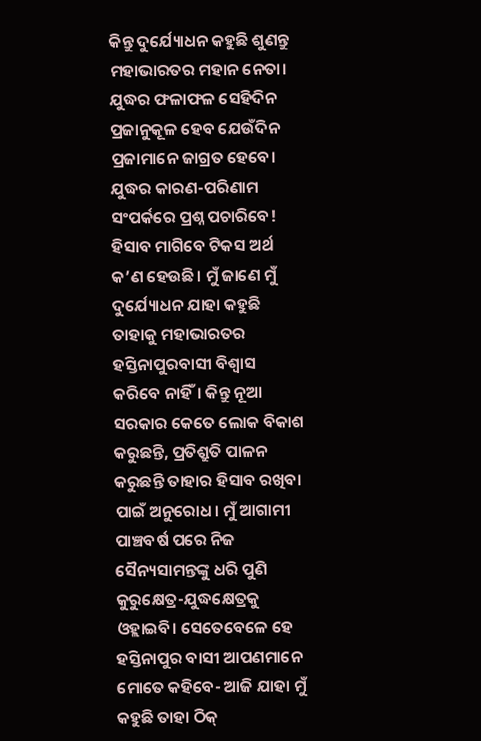କିନ୍ତୁ ଦୁର୍ଯ୍ୟୋଧନ କହୁଛି ଶୁଣନ୍ତୁ ମହାଭାରତର ମହାନ ନେତା। ଯୁଦ୍ଧର ଫଳାଫଳ ସେହିଦିନ ପ୍ରଜାନୁକୂଳ ହେବ ଯେଉଁଦିନ ପ୍ରଜାମାନେ ଜାଗ୍ରତ ହେବେ। ଯୁଦ୍ଧର କାରଣ-ପରିଣାମ ସଂପର୍କରେ ପ୍ରଶ୍ନ ପଚାରିବେ! ହିସାବ ମାଗିବେ ଟିକସ ଅର୍ଥ କ’ଣ ହେଉଛି। ମୁଁ ଜାଣେ ମୁଁ ଦୁର୍ଯ୍ୟୋଧନ ଯାହା କହୁଛି ତାହାକୁ ମହାଭାରତର ହସ୍ତିନାପୁରବାସୀ ବିଶ୍ୱାସ କରିବେ ନାହିଁ। କିନ୍ତୁ ନୂଆ ସରକାର କେତେ ଲୋକ ବିକାଶ କରୁଛନ୍ତି, ପ୍ରତିଶ୍ରୁତି ପାଳନ କରୁଛନ୍ତି ତାହାର ହିସାବ ରଖିବା ପାଇଁ ଅନୁରୋଧ। ମୁଁ ଆଗାମୀ ପାଞ୍ଚବର୍ଷ ପରେ ନିଜ ସୈନ୍ୟସାମନ୍ତଙ୍କୁ ଧରି ପୁଣି କୁରୁକ୍ଷେତ୍ର-ଯୁଦ୍ଧକ୍ଷେତ୍ରକୁ ଓହ୍ଲାଇବି। ସେତେବେଳେ ହେ ହସ୍ତିନାପୁର ବାସୀ ଆପଣମାନେ ମୋତେ କହିବେ- ଆଜି ଯାହା ମୁଁ କହୁଛି ତାହା ଠିକ୍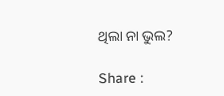ଥିଲା ନା ଭୁଲ?

Share :